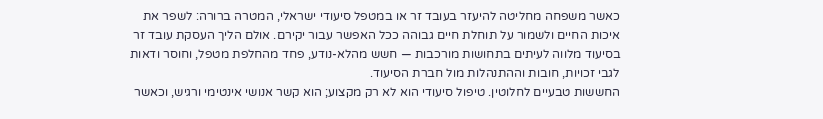כאשר משפחה מחליטה להיעזר בעובד זר או במטפל סיעודי ישראלי, המטרה ברורה: לשפר את איכות החיים ולשמור על תוחלת חיים גבוהה ככל האפשר עבור יקירם. אולם הליך העסקת עובד זר בסיעוד מלווה לעיתים בתחושות מורכבות — חשש מהלא-נודע, פחד מהחלפת מטפל, וחוסר ודאות לגבי זכויות, חובות וההתנהלות מול חברת הסיעוד.
החששות טבעיים לחלוטין. טיפול סיעודי הוא לא רק מקצוע; הוא קשר אנושי אינטימי ורגיש, וכאשר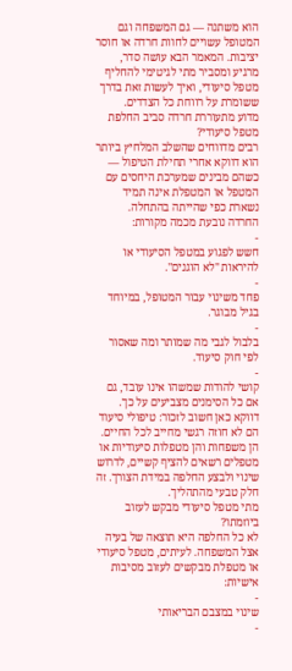הוא משתנה — גם המשפחה וגם המטופל עשויים לחוות חרדה או חוסר יציבות. המאמר הבא עושה סדר, מרגיע ומסביר מתי לגיטימי להחליף מטפל סיעודי, ואיך לעשות זאת בדרך ששומרת על רווחת כל הצדדים.
מדוע מתעוררת חרדה סביב החלפת מטפל סיעודי?
רבים מדווחים שהשלב המלחיץ ביותר הוא דווקא אחרי תחילת הטיפול — כשהם מבינים שמערכת היחסים עם המטפל או המטפלת אינה תמיד נשארת כפי שהייתה בהתחלה.
החרדה נובעת מכמה מקורות:
-
חשש לפגוע במטפל הסיעודי או להיראות "לא הוגנים".
-
פחד משינוי עבור המטופל, במיוחד בגיל מבוגר.
-
בלבול לגבי מה שמותר ומה שאסור לפי חוק סיעוד.
-
קושי להודות שמשהו אינו עובד, גם אם כל הסימנים מצביעים על כך.
דווקא כאן חשוב לזכור: טיפולי סיעוד הם לא חוזה רגשי מחייב לכל החיים. הן משפחות והן מטפלות סיעודיות או מטפלים רשאים להציף קשיים, לדרוש שינוי ולבצע החלפה במידת הצורך. זה חלק טבעי מהתהליך.
מתי מטפל סיעודי מבקש לעזוב ביוזמתו?
לא כל החלפה היא תוצאה של בעיה אצל המשפחה. לעיתים, מטפל סיעודי או מטפלת מבקשים לעזוב מסיבות אישיות:
-
שינוי במצבם הבריאותי
-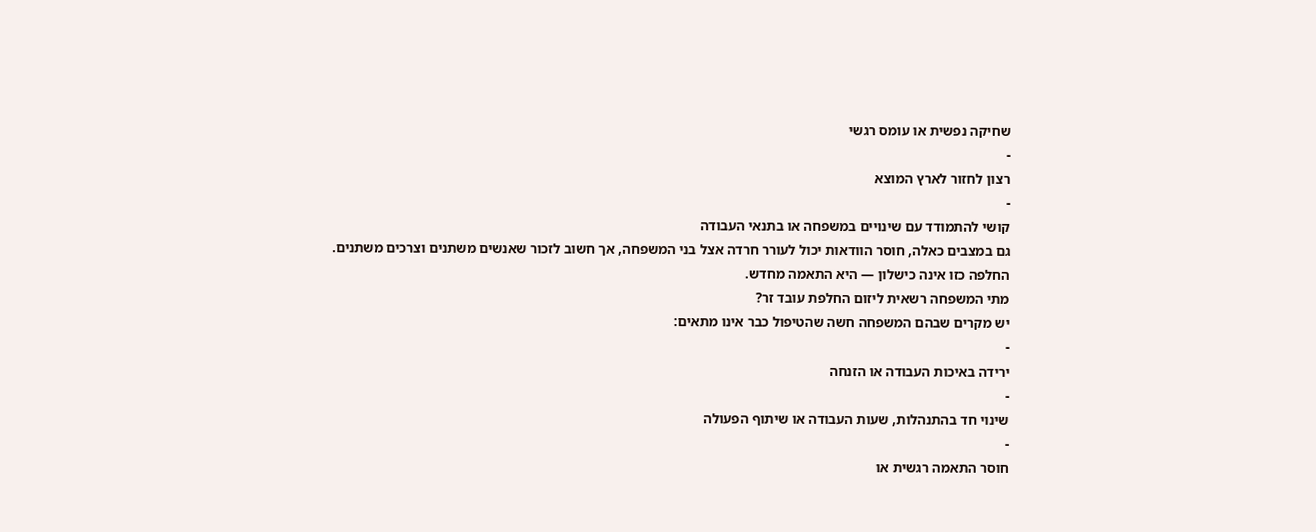שחיקה נפשית או עומס רגשי
-
רצון לחזור לארץ המוצא
-
קושי להתמודד עם שינויים במשפחה או בתנאי העבודה
גם במצבים כאלה, חוסר הוודאות יכול לעורר חרדה אצל בני המשפחה, אך חשוב לזכור שאנשים משתנים וצרכים משתנים. החלפה כזו אינה כישלון — היא התאמה מחדש.
מתי המשפחה רשאית ליזום החלפת עובד זר?
יש מקרים שבהם המשפחה חשה שהטיפול כבר אינו מתאים:
-
ירידה באיכות העבודה או הזנחה
-
שינוי חד בהתנהלות, שעות העבודה או שיתוף הפעולה
-
חוסר התאמה רגשית או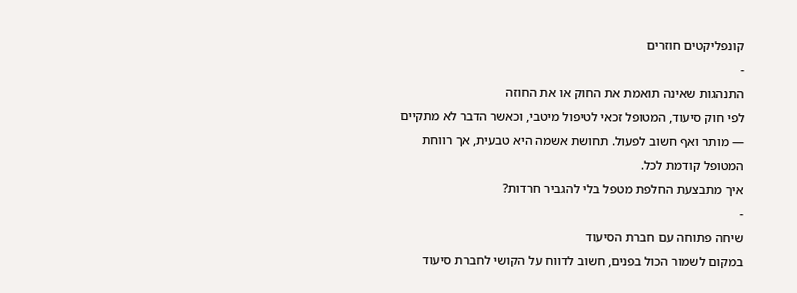קונפליקטים חוזרים
-
התנהגות שאינה תואמת את החוק או את החוזה
לפי חוק סיעוד, המטופל זכאי לטיפול מיטבי, וכאשר הדבר לא מתקיים — מותר ואף חשוב לפעול. תחושת אשמה היא טבעית, אך רווחת המטופל קודמת לכל.
איך מתבצעת החלפת מטפל בלי להגביר חרדות?
-
שיחה פתוחה עם חברת הסיעוד
במקום לשמור הכול בפנים, חשוב לדווח על הקושי לחברת סיעוד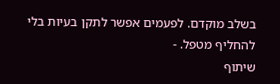בשלב מוקדם. לפעמים אפשר לתקן בעיות בלי להחליף מטפל. -
שיתוף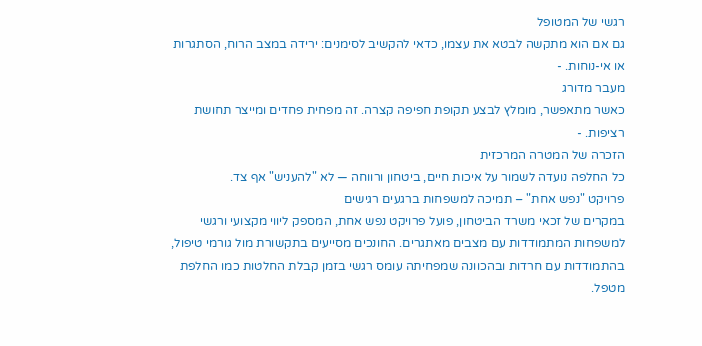רגשי של המטופל
גם אם הוא מתקשה לבטא את עצמו, כדאי להקשיב לסימנים: ירידה במצב הרוח, הסתגרות או אי-נוחות. -
מעבר מדורג
כאשר מתאפשר, מומלץ לבצע תקופת חפיפה קצרה. זה מפחית פחדים ומייצר תחושת רציפות. -
הזכרה של המטרה המרכזית
כל החלפה נועדה לשמור על איכות חיים, ביטחון ורווחה — לא "להעניש" אף צד.
פרויקט "נפש אחת" – תמיכה למשפחות ברגעים רגישים
במקרים של זכאי משרד הביטחון, פועל פרויקט נפש אחת, המספק ליווי מקצועי ורגשי למשפחות המתמודדות עם מצבים מאתגרים. החונכים מסייעים בתקשורת מול גורמי טיפול, בהתמודדות עם חרדות ובהכוונה שמפחיתה עומס רגשי בזמן קבלת החלטות כמו החלפת מטפל.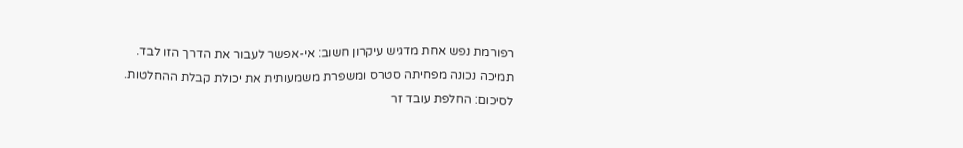רפורמת נפש אחת מדגיש עיקרון חשוב: אי-אפשר לעבור את הדרך הזו לבד. תמיכה נכונה מפחיתה סטרס ומשפרת משמעותית את יכולת קבלת ההחלטות.
לסיכום: החלפת עובד זר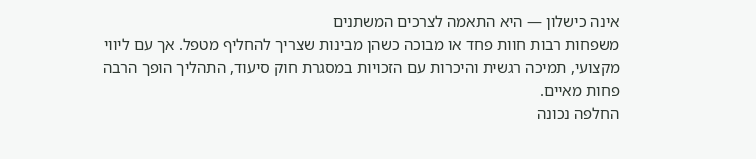אינה כישלון — היא התאמה לצרכים המשתנים
משפחות רבות חוות פחד או מבוכה כשהן מבינות שצריך להחליף מטפל. אך עם ליווי מקצועי, תמיכה רגשית והיכרות עם הזכויות במסגרת חוק סיעוד, התהליך הופך הרבה פחות מאיים.
החלפה נכונה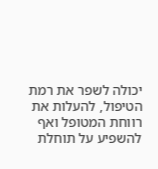יכולה לשפר את רמת הטיפול, להעלות את רווחת המטופל ואף להשפיע על תוחלת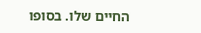החיים שלו. בסופו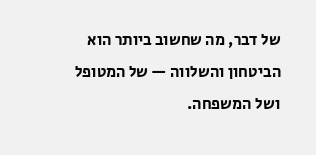של דבר, מה שחשוב ביותר הוא הביטחון והשלווה — של המטופל ושל המשפחה.